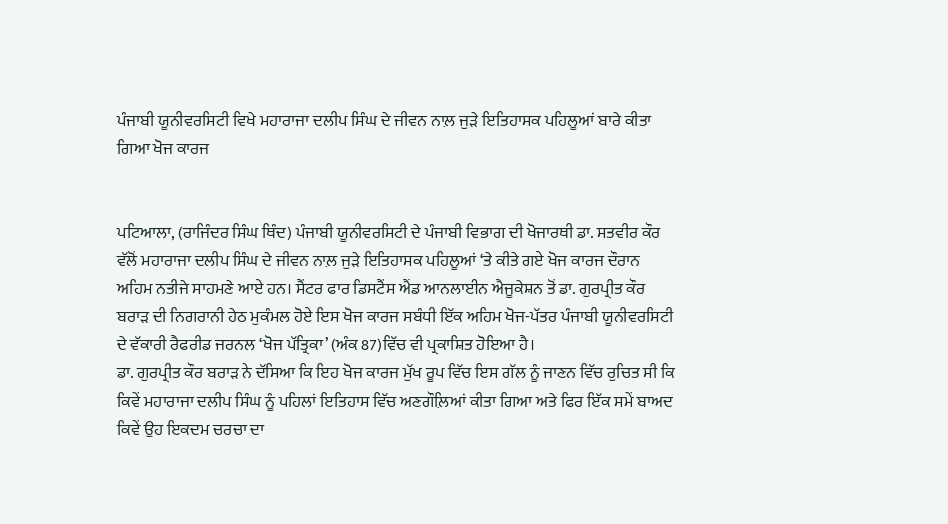ਪੰਜਾਬੀ ਯੂਨੀਵਰਸਿਟੀ ਵਿਖੇ ਮਹਾਰਾਜਾ ਦਲੀਪ ਸਿੰਘ ਦੇ ਜੀਵਨ ਨਾਲ਼ ਜੁੜੇ ਇਤਿਹਾਸਕ ਪਹਿਲੂਆਂ ਬਾਰੇ ਕੀਤਾ ਗਿਆ ਖੋਜ ਕਾਰਜ


ਪਟਿਆਲਾ, (ਰਾਜਿੰਦਰ ਸਿੰਘ ਥਿੰਦ) ਪੰਜਾਬੀ ਯੂਨੀਵਰਸਿਟੀ ਦੇ ਪੰਜਾਬੀ ਵਿਭਾਗ ਦੀ ਖੋਜਾਰਥੀ ਡਾ. ਸਤਵੀਰ ਕੌਰ ਵੱਲੋਂ ਮਹਾਰਾਜਾ ਦਲੀਪ ਸਿੰਘ ਦੇ ਜੀਵਨ ਨਾਲ਼ ਜੁੜੇ ਇਤਿਹਾਸਕ ਪਹਿਲੂਆਂ ‘ਤੇ ਕੀਤੇ ਗਏ ਖੋਜ ਕਾਰਜ ਦੌਰਾਨ ਅਹਿਮ ਨਤੀਜੇ ਸਾਹਮਣੇ ਆਏ ਹਨ। ਸੈਂਟਰ ਫਾਰ ਡਿਸਟੈਂਸ ਐਂਡ ਆਨਲਾਈਨ ਐਜੂਕੇਸ਼ਨ ਤੋਂ ਡਾ. ਗੁਰਪ੍ਰੀਤ ਕੌਰ ਬਰਾੜ ਦੀ ਨਿਗਰਾਨੀ ਹੇਠ ਮੁਕੰਮਲ ਹੋਏ ਇਸ ਖੋਜ ਕਾਰਜ ਸਬੰਧੀ ਇੱਕ ਅਹਿਮ ਖੋਜ-ਪੱਤਰ ਪੰਜਾਬੀ ਯੂਨੀਵਰਸਿਟੀ ਦੇ ਵੱਕਾਰੀ ਰੈਫਰੀਡ ਜਰਨਲ ‘ਖੋਜ ਪੱਤ੍ਰਿਕਾ’ (ਅੰਕ 87)ਵਿੱਚ ਵੀ ਪ੍ਰਕਾਸ਼ਿਤ ਹੋਇਆ ਹੈ।
ਡਾ. ਗੁਰਪ੍ਰੀਤ ਕੌਰ ਬਰਾੜ ਨੇ ਦੱਸਿਆ ਕਿ ਇਹ ਖੋਜ ਕਾਰਜ ਮੁੱਖ ਰੂਪ ਵਿੱਚ ਇਸ ਗੱਲ ਨੂੰ ਜਾਣਨ ਵਿੱਚ ਰੁਚਿਤ ਸੀ ਕਿ ਕਿਵੇਂ ਮਹਾਰਾਜਾ ਦਲੀਪ ਸਿੰਘ ਨੂੰ ਪਹਿਲਾਂ ਇਤਿਹਾਸ ਵਿੱਚ ਅਣਗੌਲ਼ਿਆਂ ਕੀਤਾ ਗਿਆ ਅਤੇ ਫਿਰ ਇੱਕ ਸਮੇਂ ਬਾਅਦ ਕਿਵੇਂ ਉਹ ਇਕਦਮ ਚਰਚਾ ਦਾ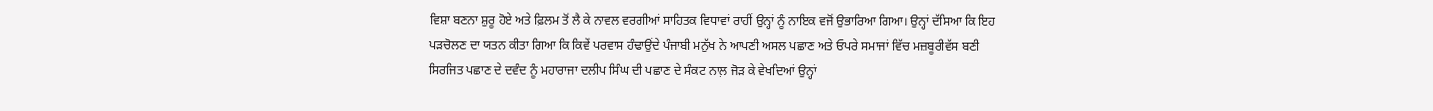ਵਿਸ਼ਾ ਬਣਨਾ ਸ਼ੁਰੂ ਹੋਏ ਅਤੇ ਫ਼ਿਲਮ ਤੋਂ ਲੈ ਕੇ ਨਾਵਲ ਵਰਗੀਆਂ ਸਾਹਿਤਕ ਵਿਧਾਵਾਂ ਰਾਹੀਂ ਉਨ੍ਹਾਂ ਨੂੰ ਨਾਇਕ ਵਜੋਂ ਉਭਾਰਿਆ ਗਿਆ। ਉਨ੍ਹਾਂ ਦੱਸਿਆ ਕਿ ਇਹ ਪੜਚੋਲਣ ਦਾ ਯਤਨ ਕੀਤਾ ਗਿਆ ਕਿ ਕਿਵੇਂ ਪਰਵਾਸ ਹੰਢਾਉਂਦੇ ਪੰਜਾਬੀ ਮਨੁੱਖ ਨੇ ਆਪਣੀ ਅਸਲ ਪਛਾਣ ਅਤੇ ਓਪਰੇ ਸਮਾਜਾਂ ਵਿੱਚ ਮਜ਼ਬੂਰੀਵੱਸ ਬਣੀ ਸਿਰਜਿਤ ਪਛਾਣ ਦੇ ਦਵੰਦ ਨੂੰ ਮਹਾਰਾਜਾ ਦਲੀਪ ਸਿੰਘ ਦੀ ਪਛਾਣ ਦੇ ਸੰਕਟ ਨਾਲ਼ ਜੋੜ ਕੇ ਵੇਖਦਿਆਂ ਉਨ੍ਹਾਂ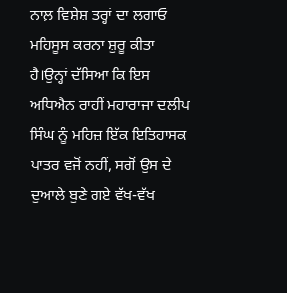ਨਾਲ਼ ਵਿਸ਼ੇਸ਼ ਤਰ੍ਹਾਂ ਦਾ ਲਗਾਓ ਮਹਿਸੂਸ ਕਰਨਾ ਸ਼ੁਰੂ ਕੀਤਾ ਹੈ।ਉਨ੍ਹਾਂ ਦੱਸਿਆ ਕਿ ਇਸ ਅਧਿਐਨ ਰਾਹੀਂ ਮਹਾਰਾਜਾ ਦਲੀਪ ਸਿੰਘ ਨੂੰ ਮਹਿਜ਼ ਇੱਕ ਇਤਿਹਾਸਕ ਪਾਤਰ ਵਜੋਂ ਨਹੀਂ, ਸਗੋਂ ਉਸ ਦੇ ਦੁਆਲੇ ਬੁਣੇ ਗਏ ਵੱਖ-ਵੱਖ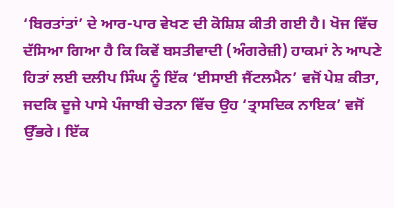‘ਬਿਰਤਾਂਤਾਂ’ ਦੇ ਆਰ-ਪਾਰ ਵੇਖਣ ਦੀ ਕੋਸ਼ਿਸ਼ ਕੀਤੀ ਗਈ ਹੈ। ਖੋਜ ਵਿੱਚ ਦੱਸਿਆ ਗਿਆ ਹੈ ਕਿ ਕਿਵੇਂ ਬਸਤੀਵਾਦੀ (ਅੰਗਰੇਜ਼ੀ) ਹਾਕਮਾਂ ਨੇ ਆਪਣੇ ਹਿਤਾਂ ਲਈ ਦਲੀਪ ਸਿੰਘ ਨੂੰ ਇੱਕ ‘ਈਸਾਈ ਜੈਂਟਲਮੈਨ’ ਵਜੋਂ ਪੇਸ਼ ਕੀਤਾ, ਜਦਕਿ ਦੂਜੇ ਪਾਸੇ ਪੰਜਾਬੀ ਚੇਤਨਾ ਵਿੱਚ ਉਹ ‘ਤ੍ਰਾਸਦਿਕ ਨਾਇਕ’ ਵਜੋਂ ਉੱਭਰੇ। ਇੱਕ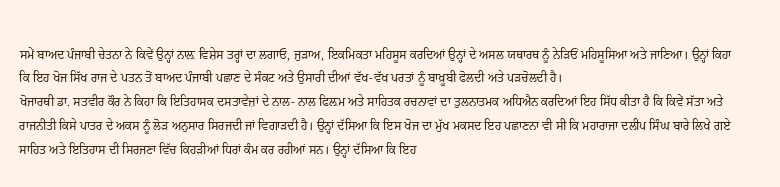ਸਮੇਂ ਬਾਅਦ ਪੰਜਾਬੀ ਚੇਤਨਾ ਨੇ ਕਿਵੇਂ ਉਨ੍ਹਾਂ ਨਾਲ਼ ਵਿਸ਼ੇਸ ਤਰ੍ਹਾਂ ਦਾ ਲਗਾਓ, ਜੁੜਾਅ, ਇਕਮਿਕਤਾ ਮਹਿਸੂਸ ਕਰਦਿਆਂ ਉਨ੍ਹਾਂ ਦੇ ਅਸਲ ਯਥਾਰਥ ਨੂੰ ਨੇੜਿਓਂ ਮਹਿਸੂਸਿਆ ਅਤੇ ਜਾਣਿਆ। ਉਨ੍ਹਾਂ ਕਿਹਾ ਕਿ ਇਹ ਖੋਜ ਸਿੱਖ ਰਾਜ ਦੇ ਪਤਨ ਤੋਂ ਬਾਅਦ ਪੰਜਾਬੀ ਪਛਾਣ ਦੇ ਸੰਕਟ ਅਤੇ ਉਸਾਰੀ ਦੀਆਂ ਵੱਖ-ਵੱਖ ਪਰਤਾਂ ਨੂੰ ਬਾਖ਼ੂਬੀ ਫੋਲਦੀ ਅਤੇ ਪੜਚੋਲਦੀ ਹੈ।
ਖੋਜਾਰਥੀ ਡਾ. ਸਤਵੀਰ ਕੌਰ ਨੇ ਕਿਹਾ ਕਿ ਇਤਿਹਾਸਕ ਦਸਤਾਵੇਜ਼ਾਂ ਦੇ ਨਾਲ- ਨਾਲ ਫਿਲ਼ਮ ਅਤੇ ਸਾਹਿਤਕ ਰਚਨਾਵਾਂ ਦਾ ਤੁਲਨਾਤਮਕ ਅਧਿਐਨ ਕਰਦਿਆਂ ਇਹ ਸਿੱਧ ਕੀਤਾ ਹੈ ਕਿ ਕਿਵੇਂ ਸੱਤਾ ਅਤੇ ਰਾਜਨੀਤੀ ਕਿਸੇ ਪਾਤਰ ਦੇ ਅਕਸ ਨੂੰ ਲੋੜ ਅਨੁਸਾਰ ਸਿਰਜਦੀ ਜਾਂ ਵਿਗਾੜਦੀ ਹੈ। ਉਨ੍ਹਾਂ ਦੱਸਿਆ ਕਿ ਇਸ ਖੋਜ ਦਾ ਮੁੱਖ ਮਕਸਦ ਇਹ ਪਛਾਣਨਾ ਵੀ ਸੀ ਕਿ ਮਹਾਰਾਜਾ ਦਲੀਪ ਸਿੰਘ ਬਾਰੇ ਲਿਖੇ ਗਏ ਸਾਹਿਤ ਅਤੇ ਇਤਿਹਾਸ ਦੀ ਸਿਰਜਣਾ ਵਿੱਚ ਕਿਹੜੀਆਂ ਧਿਰਾਂ ਕੰਮ ਕਰ ਰਹੀਆਂ ਸਨ। ਉਨ੍ਹਾਂ ਦੱਸਿਆ ਕਿ ਇਹ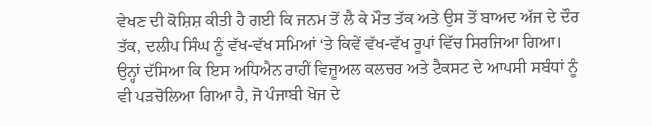ਵੇਖਣ ਦੀ ਕੋਸ਼ਿਸ਼ ਕੀਤੀ ਹੈ ਗਈ ਕਿ ਜਨਮ ਤੋਂ ਲੈ ਕੇ ਮੌਤ ਤੱਕ ਅਤੇ ਉਸ ਤੋਂ ਬਾਅਦ ਅੱਜ ਦੇ ਦੌਰ ਤੱਕ, ਦਲੀਪ ਸਿੰਘ ਨੂੰ ਵੱਖ-ਵੱਖ ਸਮਿਆਂ ‘ਤੇ ਕਿਵੇਂ ਵੱਖ-ਵੱਖ ਰੂਪਾਂ ਵਿੱਚ ਸਿਰਜਿਆ ਗਿਆ। ਉਨ੍ਹਾਂ ਦੱਸਿਆ ਕਿ ਇਸ ਅਧਿਐਨ ਰਾਹੀਂ ਵਿਜ਼ੂਅਲ ਕਲਚਰ ਅਤੇ ਟੈਕਸਟ ਦੇ ਆਪਸੀ ਸਬੰਧਾਂ ਨੂੰ ਵੀ ਪੜਚੋਲਿਆ ਗਿਆ ਹੈ, ਜੋ ਪੰਜਾਬੀ ਖੋਜ ਦੇ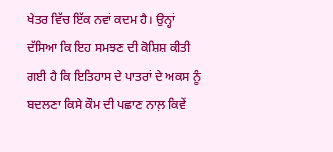ਖੇਤਰ ਵਿੱਚ ਇੱਕ ਨਵਾਂ ਕਦਮ ਹੈ। ਉਨ੍ਹਾਂ ਦੱਸਿਆ ਕਿ ਇਹ ਸਮਝਣ ਦੀ ਕੋਸ਼ਿਸ਼ ਕੀਤੀ ਗਈ ਹੈ ਕਿ ਇਤਿਹਾਸ ਦੇ ਪਾਤਰਾਂ ਦੇ ਅਕਸ ਨੂੰ ਬਦਲਣਾ ਕਿਸੇ ਕੌਮ ਦੀ ਪਛਾਣ ਨਾਲ਼ ਕਿਵੇਂ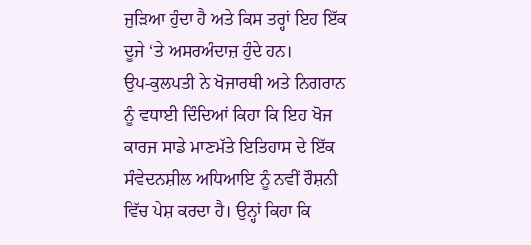ਜੁੜਿਆ ਹੁੰਦਾ ਹੈ ਅਤੇ ਕਿਸ ਤਰ੍ਹਾਂ ਇਹ ਇੱਕ ਦੂਜੇ ‘ਤੇ ਅਸਰਅੰਦਾਜ਼ ਹੁੰਦੇ ਹਨ।
ਉਪ-ਕੁਲਪਤੀ ਨੇ ਖੋਜਾਰਥੀ ਅਤੇ ਨਿਗਰਾਨ ਨੂੰ ਵਧਾਈ ਦਿੰਦਿਆਂ ਕਿਹਾ ਕਿ ਇਹ ਖੋਜ ਕਾਰਜ ਸਾਡੇ ਮਾਣਮੱਤੇ ਇਤਿਹਾਸ ਦੇ ਇੱਕ ਸੰਵੇਦਨਸ਼ੀਲ ਅਧਿਆਇ ਨੂੰ ਨਵੀਂ ਰੌਸ਼ਨੀ ਵਿੱਚ ਪੇਸ਼ ਕਰਦਾ ਹੈ। ਉਨ੍ਹਾਂ ਕਿਹਾ ਕਿ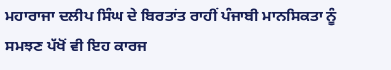ਮਹਾਰਾਜਾ ਦਲੀਪ ਸਿੰਘ ਦੇ ਬਿਰਤਾਂਤ ਰਾਹੀਂ ਪੰਜਾਬੀ ਮਾਨਸਿਕਤਾ ਨੂੰ ਸਮਝਣ ਪੱਖੋਂ ਵੀ ਇਹ ਕਾਰਜ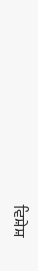ਵਿਸ਼ੇਸ਼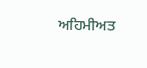ਅਹਿਮੀਅਤ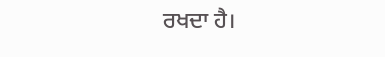ਰਖਦਾ ਹੈ।